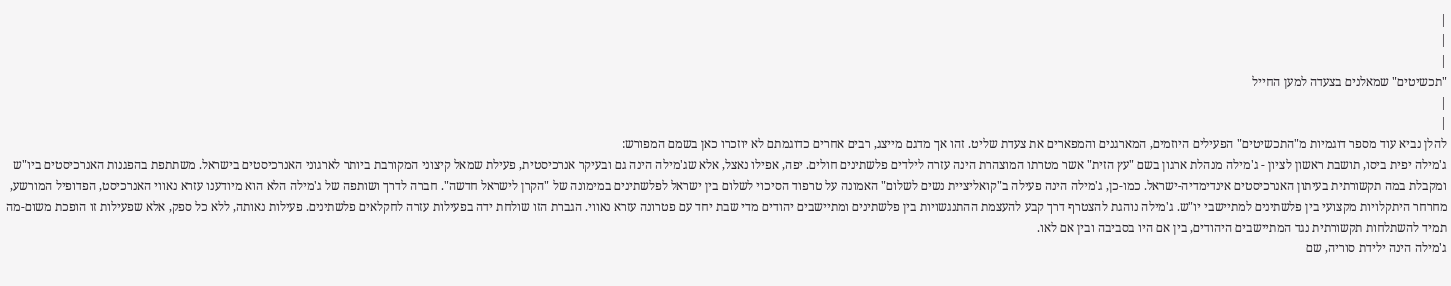|
|
|
"תכשיטים" שמאלנים בצעדה למען החייל
|
|
להלן נביא עוד מספר דוגמיות מ"התכשיטים" הפעילים היוזמים, המארגנים והמפארים את צעדת שליט. זהו אך מדגם מייצג, רבים אחרים כדוגמתם לא יוזכרו כאן בשמם המפורש:
ג'מילה יפית ביסו, תושבת ראשון לציון - ג'מילה מנהלת ארגון בשם "עץ הזית" אשר מטרתו המוצהרת הינה עזרה לילדים פלשתינים חולים. יפה, אפילו נאצל, אלא שג'מילה הינה גם ובעיקר אנרכיסטית, פעילת שמאל קיצוני המקורבת ביותר לארגוני האנרכיסטים בישראל. משתתפת בהפגנות האנרכיסטים ביו"ש ומקבלת במה תקשורתית בעיתון האנרכיסטים אינדימדיה-ישראל. כמו-כן, ג'מילה הינה פעילה ב"קואליציית נשים לשלום" האמונה על טרפוד הסיכוי לשלום בין ישראל לפלשתינים במימונה של "הקרן לישראל חדשה". חברה לדרך ושותפה של ג'מילה הלא הוא מיודענו עזרא נאווי האנרכיסט, הפדופיל המורשע, מחרחר היתקלויות מקצועי בין פלשתינים למתיישבי יו"ש. ג'מילה נוהגת להצטרף דרך קבע להעצמת ההתנגשויות בין פלשתינים ומתיישבים יהודים מדי שבת יחד עם פטרונה עזרא נאווי. הגברת הזו שולחת ידה בפעילות עזרה לחקלאים פלשתינים. פעילות נאותה, ללא כל ספק, אלא שפעילות זו הופכת משום-מה תמיד להשתלחות תקשורתית נגד המתיישבים היהודים, בין אם היו בסביבה ובין אם לאו.
ג'מילה הינה ילידת סוריה, שם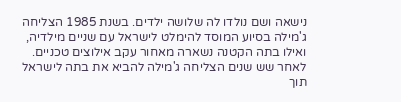נישאה ושם נולדו לה שלושה ילדים. בשנת 1985 הצליחה ג'מילה בסיוע המוסד להימלט לישראל עם שניים מילדיה, ואילו בתה הקטנה נשארה מאחור עקב אילוצים טכניים. לאחר שש שנים הצליחה ג'מילה להביא את בתה לישראל תוך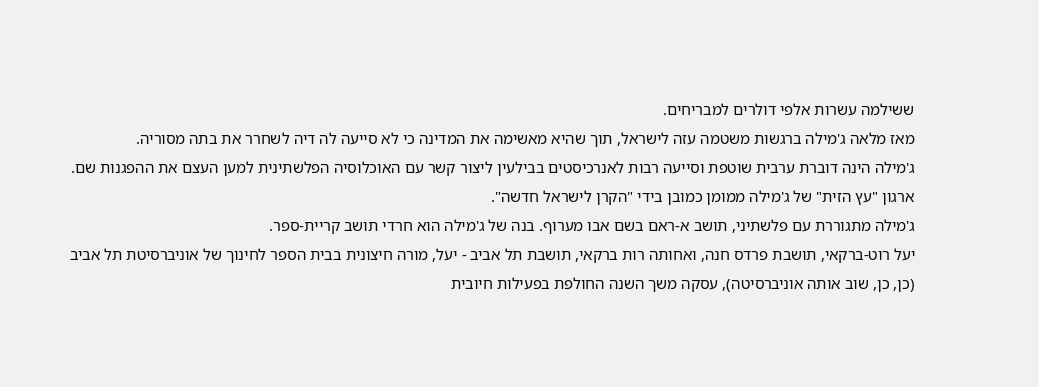ששילמה עשרות אלפי דולרים למבריחים.
מאז מלאה ג'מילה ברגשות משטמה עזה לישראל, תוך שהיא מאשימה את המדינה כי לא סייעה לה דיה לשחרר את בתה מסוריה.
ג'מילה הינה דוברת ערבית שוטפת וסייעה רבות לאנרכיסטים בבילעין ליצור קשר עם האוכלוסיה הפלשתינית למען העצם את ההפגנות שם. ארגון "עץ הזית" של ג'מילה ממומן כמובן בידי "הקרן לישראל חדשה".
ג'מילה מתגוררת עם פלשתיני, תושב א-ראם בשם אבו מערוף. בנה של ג'מילה הוא חרדי תושב קריית-ספר.
יעל רוט-ברקאי, תושבת פרדס חנה, ואחותה רות ברקאי, תושבת תל אביב - יעל, מורה חיצונית בבית הספר לחינוך של אוניברסיטת תל אביב (כן, כן, שוב אותה אוניברסיטה), עסקה משך השנה החולפת בפעילות חיובית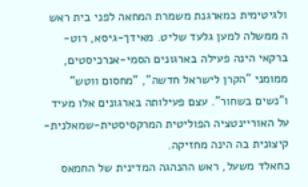ולגיטימית כמארגנת משמרת המחאה לפני בית ראש ה ממשלה למען גלעד שליט. מאידך-גיסא, רוט-ברקאי הינה פעילה בארגונים הסמי-אנרכיסטים, ממומני "הקרן לישראל חדשה", "מחסום ווטש" ו"נשים בשחור". עצם פעילותה בארגונים אלו מעיד על האוריינטציה הפוליטית המרקסיסטית-שמאלנית-קיצונית בה הינה מחזיקה.
כחאלד משעל, ראש ההנהגה המדינית של החמאס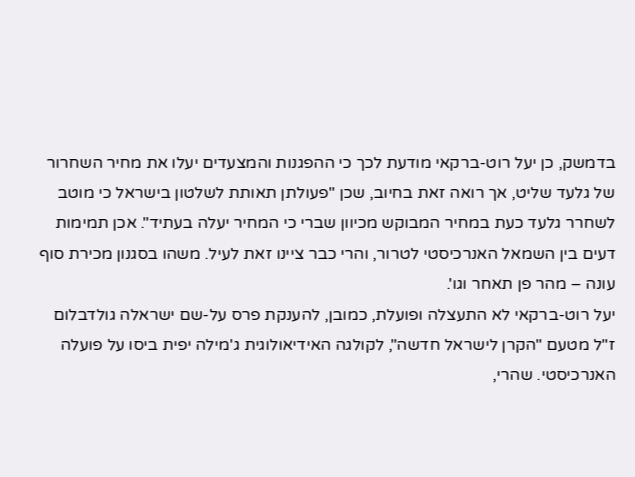בדמשק, כן יעל רוט-ברקאי מודעת לכך כי ההפגנות והמצעדים יעלו את מחיר השחרור של גלעד שליט, אך רואה זאת בחיוב, שכן "פעולתן תאותת לשלטון בישראל כי מוטב לשחרר גלעד כעת במחיר המבוקש מכיוון שברי כי המחיר יעלה בעתיד". אכן תמימות דעים בין השמאל האנרכיסטי לטרור, והרי כבר ציינו זאת לעיל. משהו בסגנון מכירת סוף עונה – מהר פן תאחר וגו'.
יעל רוט-ברקאי לא התעצלה ופועלת, כמובן, להענקת פרס על-שם ישראלה גולדבלום ז"ל מטעם "הקרן לישראל חדשה", לקולגה האידיאולוגית ג'מילה יפית ביסו על פועלה האנרכיסטי. שהרי,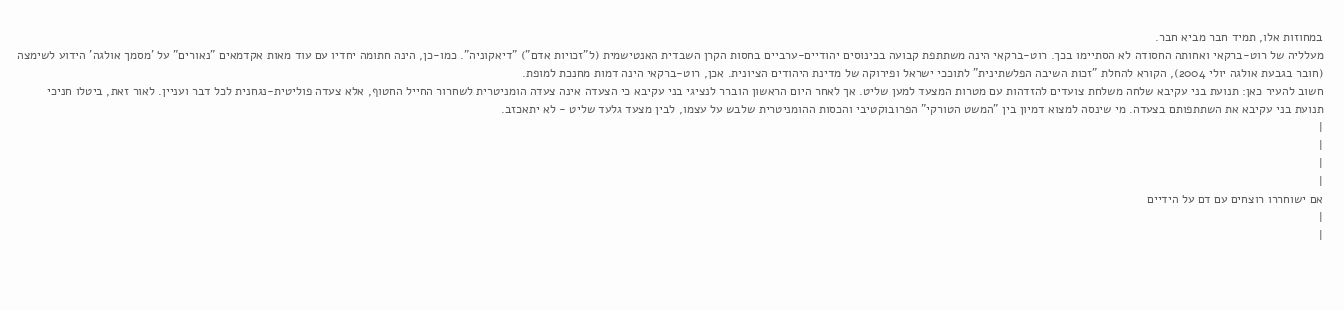במחוזות אלו, תמיד חבר מביא חבר.
מעלליה של רוט-ברקאי ואחותה החסודה לא הסתיימו בכך. רוט-ברקאי הינה משתתפת קבועה בכינוסים יהודיים-ערביים בחסות הקרן השבדית האנטישמית (ל"זכויות אדם") "דיאקוניה". כמו-כן, הינה חתומה יחדיו עם עוד מאות אקדמאים "נאורים" על 'מסמך אולגה' הידוע לשימצה (חובר בגבעת אולגה יולי 2004), הקורא להחלת "זכות השיבה הפלשתינית" לתוככי ישראל ופירוקה של מדינת היהודים הציונית. אכן, רוט-ברקאי הינה דמות מחנכת למופת.
חשוב להעיר כאן: תנועת בני עקיבא שלחה משלחת צועדים להזדהות עם מטרות המצעד למען שליט. אך לאחר היום הראשון הוברר לנציגי בני עקיבא כי הצעדה אינה צעדה הומניטרית לשחרור החייל החטוף, אלא צעדה פוליטית-נגחנית לכל דבר ועניין. לאור זאת, ביטלו חניכי תנועת בני עקיבא את השתתפותם בצעדה. מי שינסה למצוא דמיון בין "המשט הטורקי" הפרובוקטיבי והכסות ההומניטרית שלבש על עצמו, לבין מצעד גלעד שליט - לא יתאכזב.
|
|
|
|
אם ישוחררו רוצחים עם דם על הידיים
|
|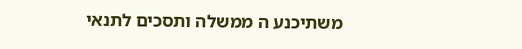משתיכנע ה ממשלה ותסכים לתנאי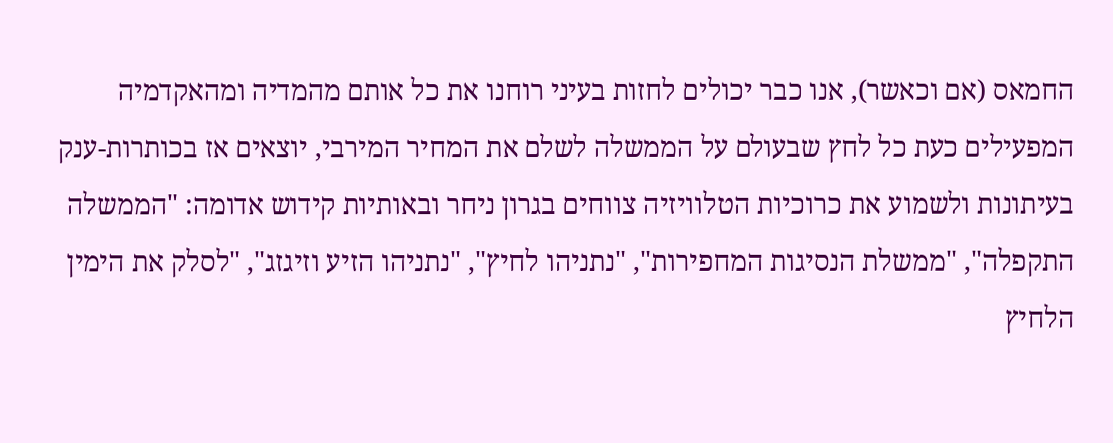החמאס (אם וכאשר), אנו כבר יכולים לחזות בעיני רוחנו את כל אותם מהמדיה ומהאקדמיה המפעילים כעת כל לחץ שבעולם על הממשלה לשלם את המחיר המירבי, יוצאים אז בכותרות-ענק בעיתונות ולשמוע את כרוכיות הטלוויזיה צווחים בגרון ניחר ובאותיות קידוש אדומה: "הממשלה התקפלה", "ממשלת הנסיגות המחפירות", "נתניהו לחיץ", "נתניהו הזיע וזיגזג", "לסלק את הימין הלחיץ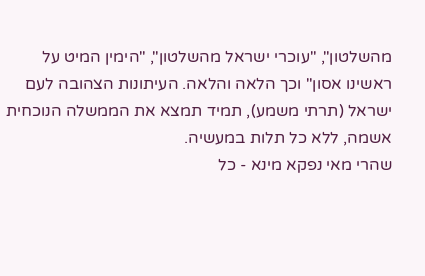מהשלטון", "עוכרי ישראל מהשלטון", "הימין המיט על ראשינו אסון" וכך הלאה והלאה. העיתונות הצהובה לעם ישראל (תרתי משמע), תמיד תמצא את הממשלה הנוכחית אשמה, ללא כל תלות במעשיה.
שהרי מאי נפקא מינא - כל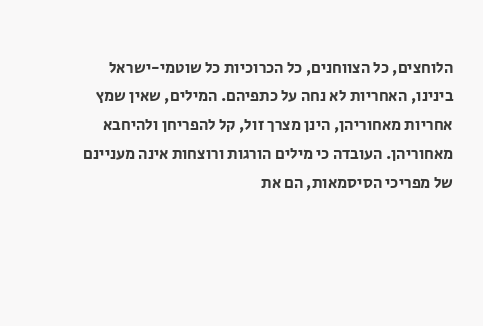הלוחצים, כל הצווחנים, כל הכרוכיות כל שוטמי-ישראל בינינו, האחריות לא נחה על כתפיהם. המילים, שאין שמץ אחריות מאחוריהן, הינן מצרך זול, קל להפריחן ולהיחבא מאחוריהן. העובדה כי מילים הורגות ורוצחות אינה מעניינם של מפריכי הסיסמאות, הם את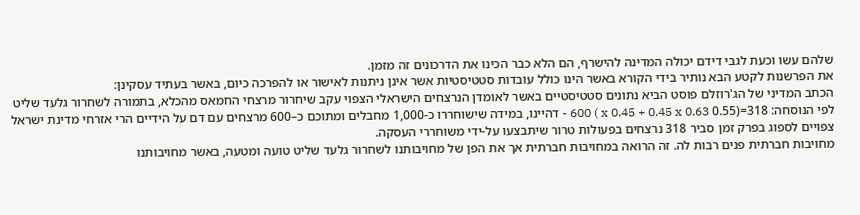שלהם עשו וכעת לגבי דידם יכולה המדינה להישרף, הם הלא כבר הכינו את הדרכונים זה מזמן.
את הפרשנות לקטע הבא נותיר בידי הקורא באשר הינו כולל עובדות סטטיסטיות אשר אינן ניתנות לאישור או להפרכה כיום, באשר בעתיד עסקינן:
הכתב המדיני של הג'רוזלם פוסט הביא נתונים סטטיסטיים באשר לאומדן הנרצחים הישראלי הצפוי עקב שיחרור מרצחי החמאס מהכלא, בתמורה לשחרור גלעד שליט לפי הנוסחה: 318=(0.55 x 0.45 + 0.45 x 0.63 ) 600 - דהיינו, במידה שישוחררו כ-1,000 מחבלים ומתוכם כ–600 מרצחים עם דם על הידיים הרי אזרחי מדינת ישראל צפויים לספוג בפרק זמן סביר 318 נרצחים בפעולות טרור שיתבצעו על-ידי משוחררי העסקה.
מחויבות חברתית פנים רבות לה. זה הרואה במחויבות חברתית אך את הפן של מחויבותנו לשחרור גלעד שליט טועה ומטעה, באשר מחויבותנו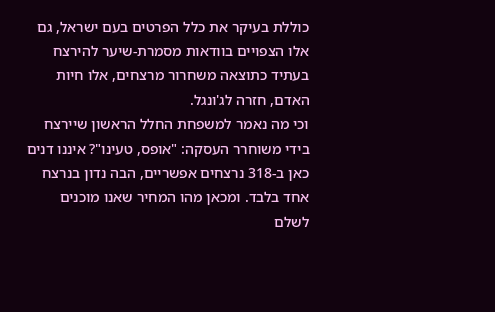כוללת בעיקר את כלל הפרטים בעם ישראל, גם אלו הצפויים בוודאות מסמרת-שיער להירצח בעתיד כתוצאה משחרור מרצחים, אלו חיות האדם, חזרה לג'ונגל.
וכי מה נאמר למשפחת החלל הראשון שיירצח בידי משוחרר העסקה: "אופס, טעינו"? איננו דנים כאן ב-318 נרצחים אפשריים, הבה נדון בנרצח אחד בלבד. ומכאן מהו המחיר שאנו מוכנים לשלם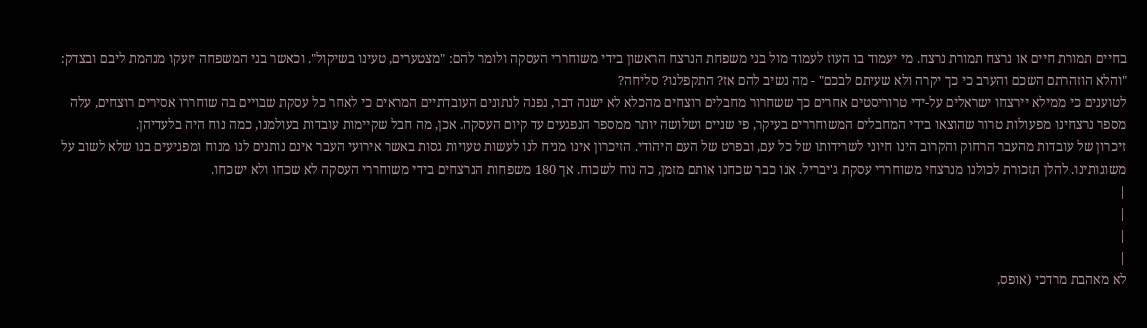בחיים תמורת חיים או נרצח תמורת נרצח. מי יעמוד בו העוז לעמוד מול בני משפחת הנרצח הראשון בידי משוחררי העסקה ולומר להם: "מצטערים, טעינו בשיקול". וכאשר בני המשפחה יזעקו מנהמת ליבם ובצדק: "והלא הוזהרתם השכם והערב כי כך יקרה ולא שעיתם לבכם" - מה נשיב להם אז? התקפלנו? סליחה?
לטוענים כי ממילא יירצחו ישראלים על-ידי טרוריסטים אחרים כך ששחרור מחבלים רוצחים מהכלא לא ישנה דבר, נפנה לנתונים העובדתיים המראים כי לאחר כל עסקת שבויים בה שוחררו אסירים רוצחים, עלה מספר נרצחינו מפעולות טרור שהוצאו בידי המחבלים המשוחררים בעיקר, פי שניים ושלושה יותר ממספר הנפגעים עד קיום העסקה. אכן, מה חבל שקיימות עובדות בעולמנו, כמה נוח היה בלעדיהן.
זיכרון של עובדות מהעבר הרחוק והקרוב הינו חיוני לשרידותו של כל עם, ובפרט של העם היהודי. הזיכרון אינו מניח לנו לעשות טעויות גסות באשר אירועי העבר אינם נותנים לנו מנוח ומפגיעים בנו שלא לשוב על משוגותינו. להלן תזכורת לכולנו מנרצחי משוחררי עסקת ג'יבריל. אנו כבר שכחנו אותם מזמן, כה נוח לשכוח. אך 180 משפחות הנרצחים בידי משוחררי העסקה לא שכחו ולא ישכחו.
|
|
|
|
לא מאהבת מרדכי (אופס,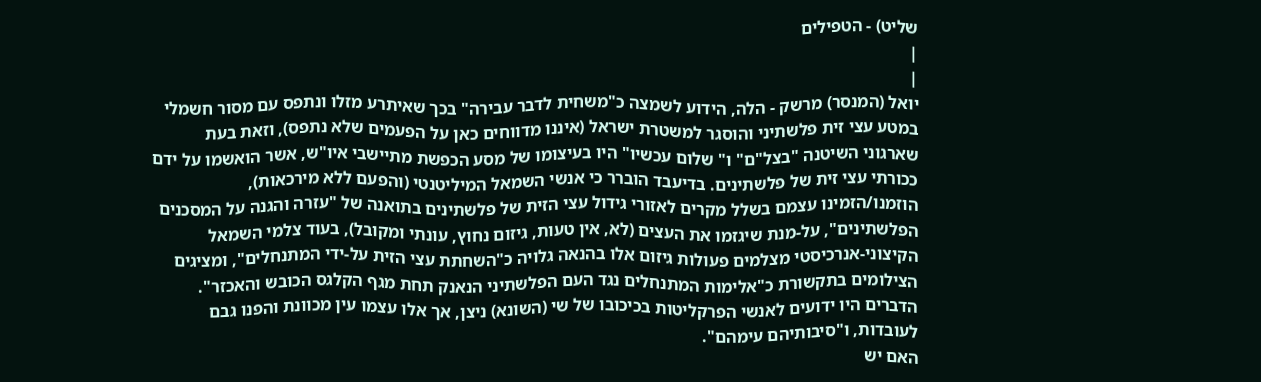שליט) - הטפילים
|
|
יואל (המנסר) מרשק - הלה, הידוע לשמצה כ"משחית לדבר עבירה" בכך שאיתרע מזלו ונתפס עם מסור חשמלי במטע עצי זית פלשתיני והוסגר למשטרת ישראל (איננו מדווחים כאן על הפעמים שלא נתפס), וזאת בעת שארגוני השיטנה "בצל"ם" ו" שלום עכשיו" היו בעיצומו של מסע הכפשת מתיישבי איו"ש, אשר הואשמו על ידם ככורתי עצי זית של פלשתינים. בדיעבד הוברר כי אנשי השמאל המיליטנטי (והפעם ללא מירכאות), הוזמנו/הזמינו עצמם בשלל מקרים לאזורי גידול עצי הזית של פלשתינים בתואנה של "עזרה והגנה על המסכנים הפלשתינים", על-מנת שיגזמו את העצים (לא, אין טעות, גיזום נחוץ, עונתי ומקובל), בעוד צלמי השמאל הקיצוני-אנרכיסטי מצלמים פעולות גיזום אלו בהנאה גלויה כ"השחתת עצי הזית על-ידי המתנחלים", ומציגים הצילומים בתקשורת כ"אלימות המתנחלים נגד העם הפלשתיני הנאנק תחת מגף הקלגס הכובש והאכזר".
הדברים היו ידועים לאנשי הפרקליטות בכיכובו של שי (השונא) ניצן, אך אלו עצמו עין מכוונת והפנו גבם לעובדות, ו"סיבותיהם עימהם".
האם יש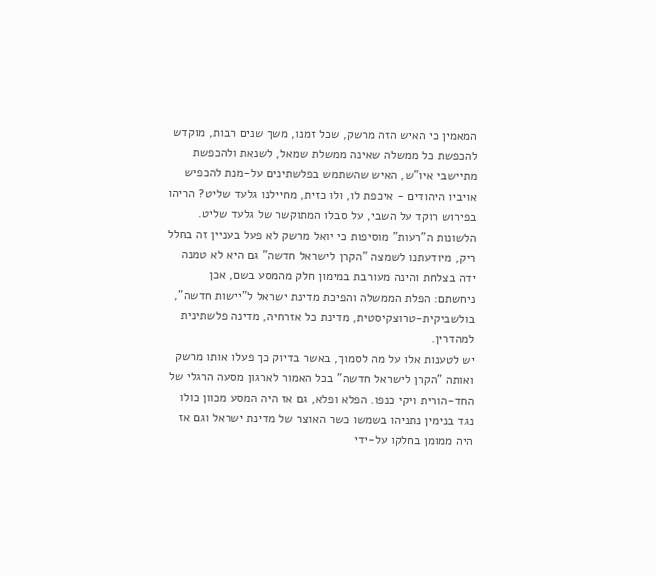המאמין כי האיש הזה מרשק, שכל זמנו, משך שנים רבות, מוקדש להכפשת כל ממשלה שאינה ממשלת שמאל, לשנאת ולהכפשת מתיישבי איו"ש, האיש שהשתמש בפלשתינים על-מנת להכפיש אויביו היהודים - איכפת לו, ולו כזית, מחיילנו גלעד שליט? הריהו בפירוש רוקד על השבי, על סבלו המתוקשר של גלעד שליט.
הלשונות ה"רעות" מוסיפות כי יואל מרשק לא פעל בעניין זה בחלל ריק, מיודעתנו לשמצה "הקרן לישראל חדשה" גם היא לא טמנה ידה בצלחת והינה מעורבת במימון חלק מהמסע בשם, אכן ניחשתם: הפלת הממשלה והפיכת מדינת ישראל ל"יישות חדשה", בולשביקית-טרוצקיסטית, מדינת כל אזרחיה, מדינה פלשתינית למהדרין.
יש לטענות אלו על מה לסמוך, באשר בדיוק כך פעלו אותו מרשק ואותה "הקרן לישראל חדשה" בכל האמור לארגון מסעה הרגלי של החד-הורית ויקי כנפו. הפלא ופלא, גם אז היה המסע מכוון כולו נגד בנימין נתניהו בשמשו כשר האוצר של מדינת ישראל וגם אז היה ממומן בחלקו על-ידי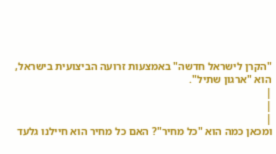"הקרן לישראל חדשה" באמצעות זרועה הביצועית בישראל, הוא "ארגון שתיל".
|
|
|
ומכאן כמה הוא "כל מחיר"? האם כל מחיר הוא חיילנו גלעד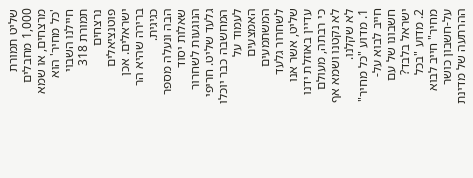שליט תמורת 1,000 מחבלים מרצחים, או שמא 'כל מחיר' הוא חיילנו השבוי תמורת 318 נרצחים פוטנציאלים ישראלים. אכן ברירה שהיא הר כגיגית.
הבה ונעלה מספר שאלות יסוד הנוגעות לשחרור גלעד שליט. חריפי המחשבה כבר יוכלו לעמוד על האמצעים המשתמעים לשחרור גלעד שליט, אשר אנו עדיין באוזלת ידנו כי רבתה, מעולם לא נקטנו ושמא אף לא שקלנו.
1. מדוע "כל מחיר" חייב לבוא על-חשבונו של עם ישראל בלבד?
2. מדוע "בכל מחיר" חייב לבוא על-חשבון כושר ההרתעה של מדינת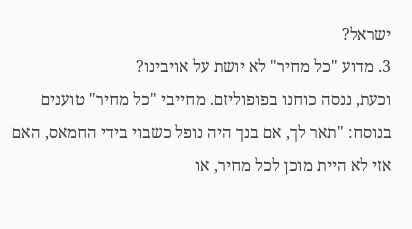ישראל?
3. מדוע "כל מחיר" לא יושת על אויבינו?
וכעת, ננסה כוחנו בפופוליזם. מחייבי "כל מחיר" טוענים בנוסח: "תאר לך, אם בנך היה נופל כשבוי בידי החמאס, האם אזי לא היית מוכן לכל מחיר, או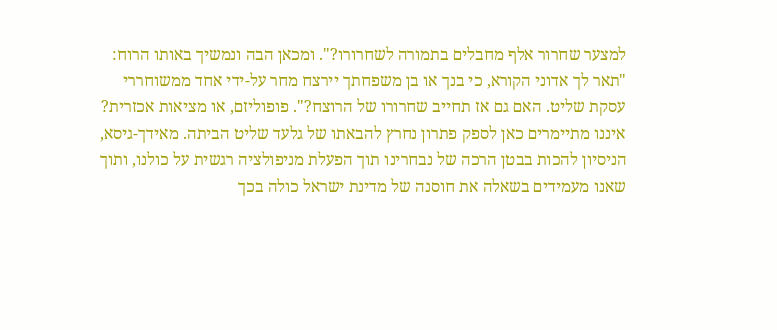למצער שחרור אלף מחבלים בתמורה לשחרורו?". ומכאן הבה ונמשיך באותו הרוח: "תאר לך אדוני הקורא, כי בנך או בן משפחתך יירצח מחר על-ידי אחד ממשוחררי עסקת שליט. האם גם אז תחייב שחרורו של הרוצח?". פופוליזם, או מציאות אכזרית?
איננו מתיימרים כאן לספק פתרון נחרץ להבאתו של גלעד שליט הביתה. מאידך-גיסא, הניסיון להכות בבטן הרכה של נבחרינו תוך הפעלת מניפולציה רגשית על כולנו, ותוך שאנו מעמידים בשאלה את חוסנה של מדינת ישראל כולה בכך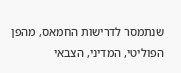שנתמסר לדרישות החמאס, מהפן הפוליטי, המדיני, הצבאי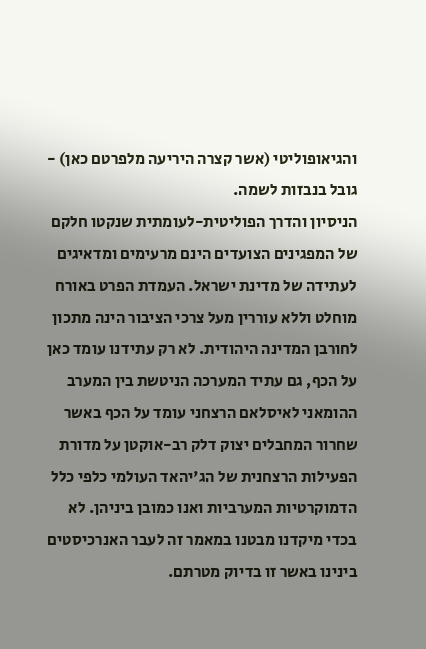והגיאופוליטי (אשר קצרה היריעה מלפרטם כאן) - גובל בנבזות לשמה.
הניסיון והדרך הפוליטית-לעומתית שנקטו חלקם של המפגינים הצועדים הינם מרעימים ומדאיגים לעתידה של מדינת ישראל. העמדת הפרט באורח מוחלט וללא עוררין מעל צרכי הציבור הינה מתכון לחורבן המדינה היהודית. לא רק עתידנו עומד כאן על הכף, גם עתיד המערכה הניטשת בין המערב ההומאני לאיסלאם הרצחני עומד על הכף באשר שחרור המחבלים יצוק דלק רב-אוקטן על מדורת הפעילות הרצחנית של הג'יהאד העולמי כלפי כלל הדמוקרטיות המערביות ואנו כמובן ביניהן. לא בכדי מיקדנו מבטנו במאמר זה לעבר האנרכיסטים בינינו באשר זו בדיוק מטרתם.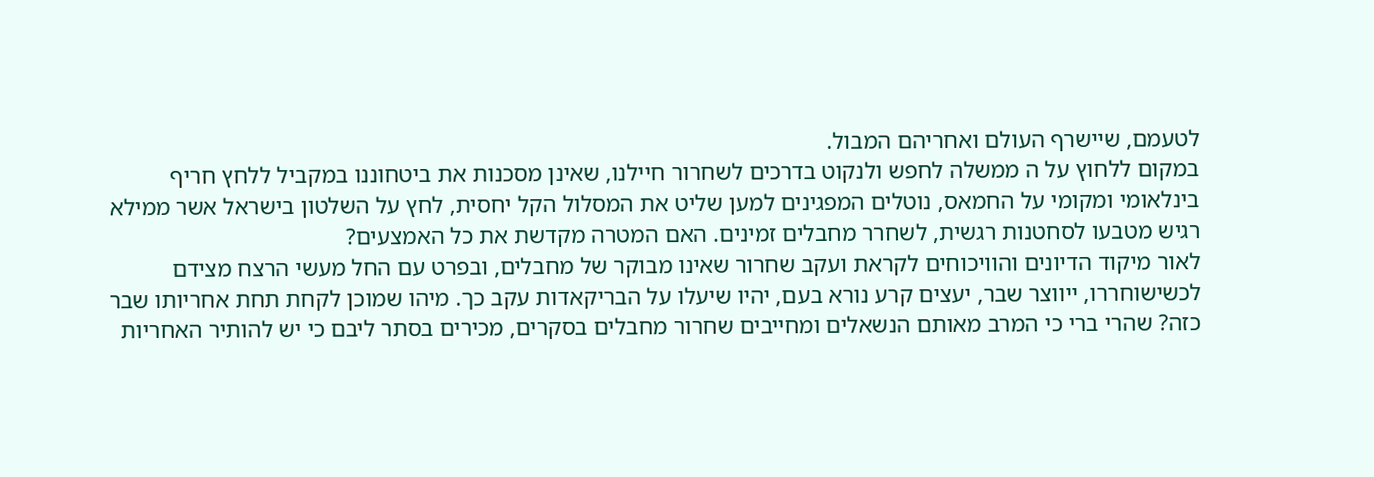לטעמם, שיישרף העולם ואחריהם המבול.
במקום ללחוץ על ה ממשלה לחפש ולנקוט בדרכים לשחרור חיילנו, שאינן מסכנות את ביטחוננו במקביל ללחץ חריף בינלאומי ומקומי על החמאס, נוטלים המפגינים למען שליט את המסלול הקל יחסית, לחץ על השלטון בישראל אשר ממילא רגיש מטבעו לסחטנות רגשית, לשחרר מחבלים זמינים. האם המטרה מקדשת את כל האמצעים?
לאור מיקוד הדיונים והוויכוחים לקראת ועקב שחרור שאינו מבוקר של מחבלים, ובפרט עם החל מעשי הרצח מצידם לכשישוחררו, ייווצר שבר, יעצים קרע נורא בעם, יהיו שיעלו על הבריקאדות עקב כך. מיהו שמוכן לקחת תחת אחריותו שבר כזה? שהרי ברי כי המרב מאותם הנשאלים ומחייבים שחרור מחבלים בסקרים, מכירים בסתר ליבם כי יש להותיר האחריות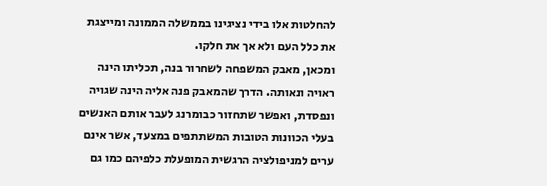להחלטות אלו בידי נציגינו בממשלה הממונה ומייצגת את כלל העם ולא אך את חלקו.
ומכאן, מאבק המשפחה לשחרור בנה, תכליתו הינה ראויה ונאותה. הדרך שהמאבק פנה אליה הינה שגויה ונפסדת, ואפשר שתחזור כבומרנג לעבר אותם האנשים בעלי הכוונות הטובות המשתתפים במצעד, אשר אינם ערים למניפולציה הרגשית המופעלת כלפיהם כמו גם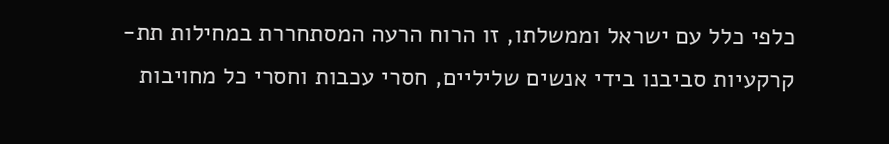כלפי כלל עם ישראל וממשלתו, זו הרוח הרעה המסתחררת במחילות תת-קרקעיות סביבנו בידי אנשים שליליים, חסרי עכבות וחסרי כל מחויבות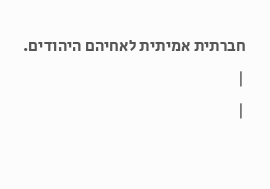חברתית אמיתית לאחיהם היהודים.
|
|